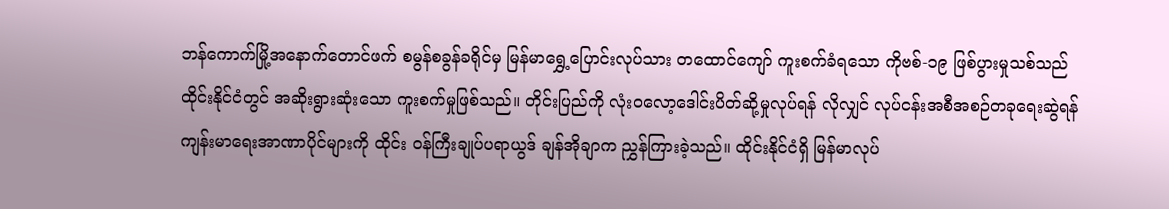ဘန်ကောက်မြို့အနောက်တောင်ဖက် စမွန်စခွန်ခရိုင်မှ မြန်မာရွှေ့ပြောင်းလုပ်သား တထောင်ကျော် ကူးစက်ခံရသော ကိုဗစ်-၁၉ ဖြစ်ပွားမှုသစ်သည် ထိုင်းနိုင်ငံတွင် အဆိုးရွားဆုံးသော ကူးစက်မှုဖြစ်သည်။ တိုင်းပြည်ကို လုံး၀လော့ဒေါင်းပိတ်ဆို့မှုလုပ်ရန် လိုလျှင် လုပ်ငန်းအစီအစဉ်တခုရေးဆွဲရန် ကျန်းမာရေးအာဏာပိုင်များကို ထိုင်း ဝန်ကြီးချုပ်ပရာယွဒ် ချန်အိုချာက ညွှန်ကြားခဲ့သည်။ ထိုင်းနိုင်ငံရှိ မြန်မာလုပ်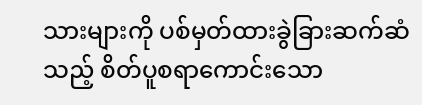သားများကို ပစ်မှတ်ထားခွဲခြားဆက်ဆံသည့် စိတ်ပူစရာကောင်းသော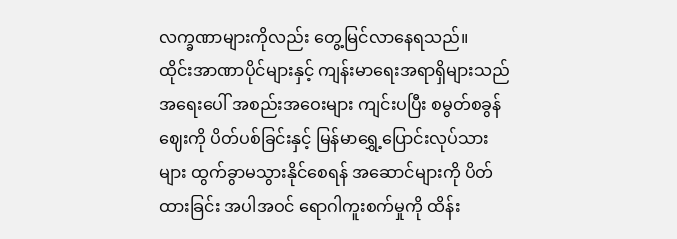လက္ခဏာများကိုလည်း တွေ့မြင်လာနေရသည်။
ထိုင်းအာဏာပိုင်များနှင့် ကျန်းမာရေးအရာရှိများသည် အရေးပေါ် အစည်းအဝေးများ ကျင်းပပြီး စမွတ်စခွန်ဈေးကို ပိတ်ပစ်ခြင်းနှင့် မြန်မာရွှေ့ပြောင်းလုပ်သားများ ထွက်ခွာမသွားနိုင်စေရန် အဆောင်များကို ပိတ်ထားခြင်း အပါအဝင် ရောဂါကူးစက်မှုကို ထိန်း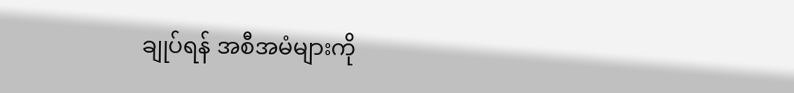ချုပ်ရန် အစီအမံများကို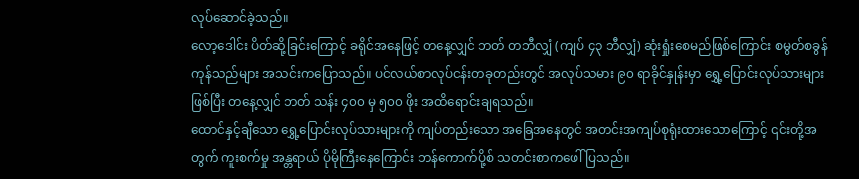လုပ်ဆောင်ခဲ့သည်။
လော့ဒေါင်း ပိတ်ဆို့ခြင်းကြောင့် ခရိုင်အနေဖြင့် တနေ့လျှင် ဘတ် တဘီလျှံ (ကျပ် ၄၃ ဘီလျှံ) ဆုံးရှုံးစေမည်ဖြစ်ကြောင်း စမွတ်စခွန် ကုန်သည်များ အသင်းကပြောသည်။ ပင်လယ်စာလုပ်ငန်းတခုတည်းတွင် အလုပ်သမား ၉၀ ရာခိုင်နှုန်းမှာ ရွှေ့ပြောင်းလုပ်သားများဖြစ်ပြီး တနေ့လျှင် ဘတ် သန်း ၄၀၀ မှ ၅၀၀ ဖိုး အထိရောင်းချရသည်။
ထောင်နှင့်ချီသော ရွှေ့ပြောင်းလုပ်သားများကို ကျပ်တည်းသော အခြေအနေတွင် အတင်းအကျပ်စုရုံးထားသောကြောင့် ၎င်းတို့အတွက် ကူးစက်မှု အန္တရာယ် ပိုမိုကြီးနေကြောင်း ဘန်ကောက်ပို့စ် သတင်းစာကဖေါ်ပြသည်။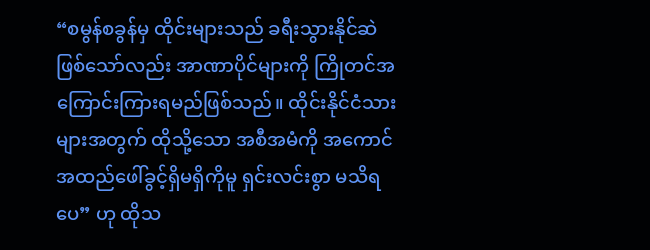“စမွန်စခွန်မှ ထိုင်းများသည် ခရီးသွားနိုင်ဆဲဖြစ်သော်လည်း အာဏာပိုင်များကို ကြိုတင်အကြောင်းကြားရမည်ဖြစ်သည်။ ထိုင်းနိုင်ငံသားများအတွက် ထိုသို့သော အစီအမံကို အကောင်အထည်ဖေါ်ခွင့်ရှိမရှိကိုမူ ရှင်းလင်းစွာ မသိရပေ” ဟု ထိုသ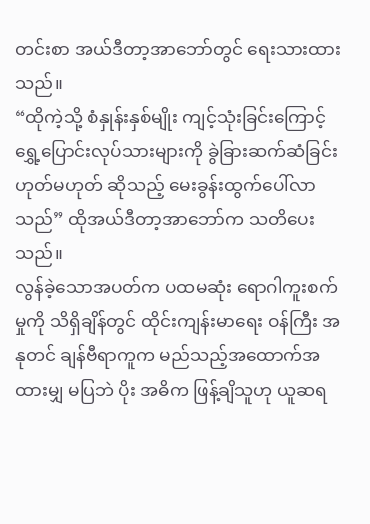တင်းစာ အယ်ဒီတာ့အာဘော်တွင် ရေးသားထားသည်။
“ထိုကဲ့သို့ စံနှုန်းနှစ်မျိုး ကျင့်သုံးခြင်းကြောင့် ရွှေ့ပြောင်းလုပ်သားများကို ခွဲခြားဆက်ဆံခြင်း ဟုတ်မဟုတ် ဆိုသည့် မေးခွန်းထွက်ပေါ်လာသည်” ထိုအယ်ဒီတာ့အာဘော်က သတိပေးသည်။
လွန်ခဲ့သောအပတ်က ပထမဆုံး ရောဂါကူးစက်မှုကို သိရှိချိန်တွင် ထိုင်းကျန်းမာရေး ဝန်ကြီး အနုတင် ချန်ဗီရာကူက မည်သည့်အထောက်အထားမျှ မပြဘဲ ပိုး အဓိက ဖြန့်ချိသူဟု ယူဆရ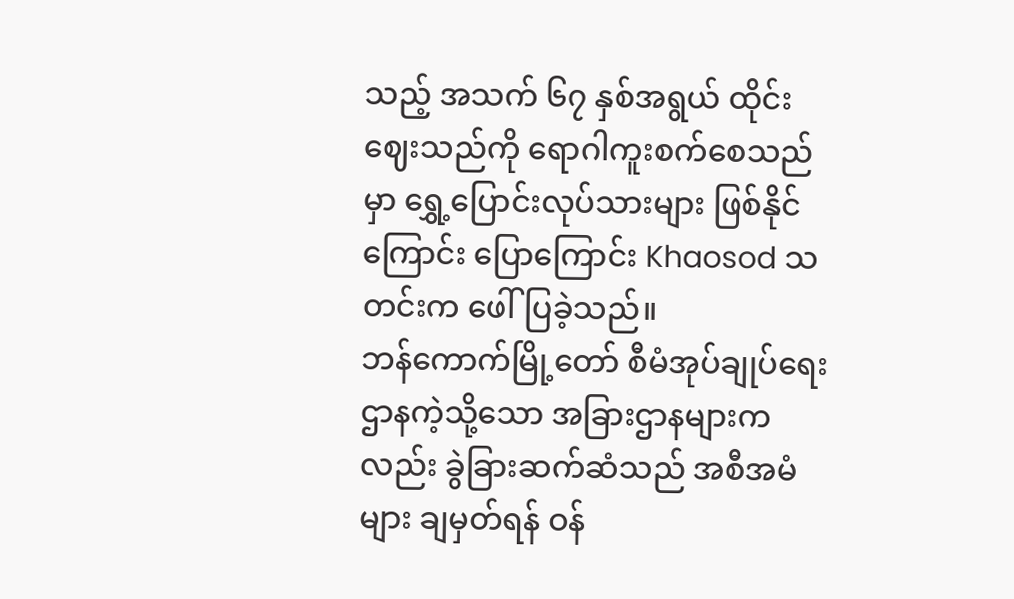သည့် အသက် ၆၇ နှစ်အရွယ် ထိုင်းဈေးသည်ကို ရောဂါကူးစက်စေသည်မှာ ရွှေ့ပြောင်းလုပ်သားများ ဖြစ်နိုင်ကြောင်း ပြောကြောင်း Khaosod သတင်းက ဖေါ်ပြခဲ့သည်။
ဘန်ကောက်မြို့တော် စီမံအုပ်ချုပ်ရေးဌာနကဲ့သို့သော အခြားဌာနများကလည်း ခွဲခြားဆက်ဆံသည် အစီအမံများ ချမှတ်ရန် ဝန်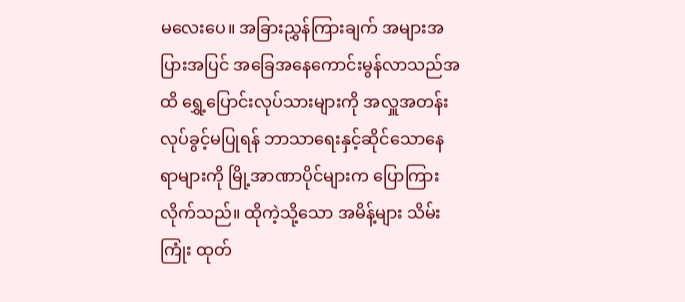မလေးပေ။ အခြားညွှန်ကြားချက် အများအပြားအပြင် အခြေအနေကောင်းမွန်လာသည်အထိ ရွှေ့ပြောင်းလုပ်သားများကို အလှူအတန်းလုပ်ခွင့်မပြုရန် ဘာသာရေးနှင့်ဆိုင်သောနေရာများကို မြို့အာဏာပိုင်များက ပြောကြားလိုက်သည်။ ထိုကဲ့သို့သော အမိန့်များ သိမ်းကြုံး ထုတ်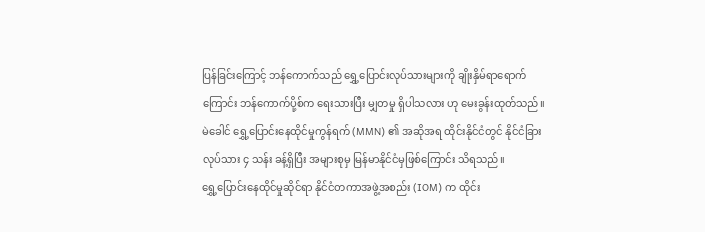ပြန်ခြင်းကြောင့် ဘန်ကောက်သည် ရွှေ့ပြောင်းလုပ်သားများကို ချိုးနှိမ်ရာရောက်ကြောင်း ဘန်ကောက်ပို့စ်က ရေးသားပြီး မျှတမှု ရှိပါသလား ဟု မေးခွန်းထုတ်သည်။
မဲခေါင် ရွှေ့ပြောင်းနေထိုင်မှုကွန်ရက် (MMN) ၏ အဆိုအရ ထိုင်းနိုင်ငံတွင် နိုင်ငံခြားလုပ်သား ၄ သန်း ခန့်ရှိပြီး အများစုမှ မြန်မာနိုင်ငံမှဖြစ်ကြောင်း သိရသည်။
ရွှေ့ပြောင်းနေထိုင်မှုဆိုင်ရာ နိုင်ငံတကာအဖွဲ့အစည်း (IOM) က ထိုင်း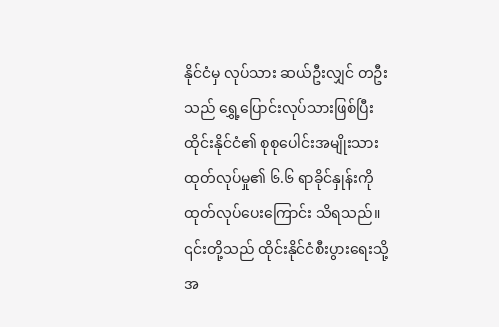နိုင်ငံမှ လုပ်သား ဆယ်ဦးလျှင် တဦးသည် ရွှေ့ပြောင်းလုပ်သားဖြစ်ပြီး ထိုင်းနိုင်ငံ၏ စုစုပေါင်းအမျိုးသား ထုတ်လုပ်မှု၏ ၆.၆ ရာခိုင်နှုန်းကို ထုတ်လုပ်ပေးကြောင်း သိရသည်။ ၎င်းတို့သည် ထိုင်းနိုင်ငံစီးပွားရေးသို့ အ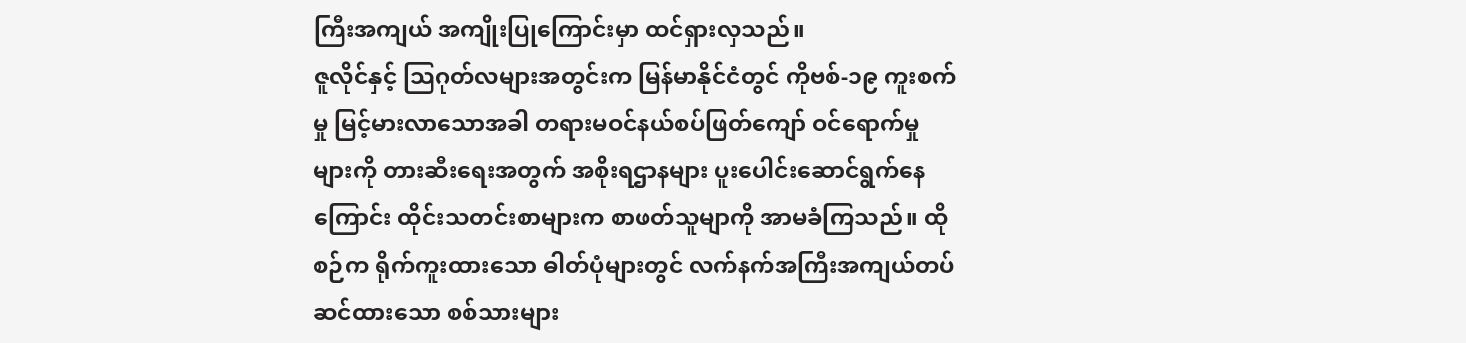ကြီးအကျယ် အကျိုးပြုကြောင်းမှာ ထင်ရှားလှသည်။
ဇူလိုင်နှင့် သြဂုတ်လများအတွင်းက မြန်မာနိုင်ငံတွင် ကိုဗစ်-၁၉ ကူးစက်မှု မြင့်မားလာသောအခါ တရားမဝင်နယ်စပ်ဖြတ်ကျော် ဝင်ရောက်မှုများကို တားဆီးရေးအတွက် အစိုးရဌာနများ ပူးပေါင်းဆောင်ရွက်နေကြောင်း ထိုင်းသတင်းစာများက စာဖတ်သူမျာကို အာမခံကြသည်။ ထိုစဉ်က ရိုက်ကူးထားသော ဓါတ်ပုံများတွင် လက်နက်အကြီးအကျယ်တပ်ဆင်ထားသော စစ်သားများ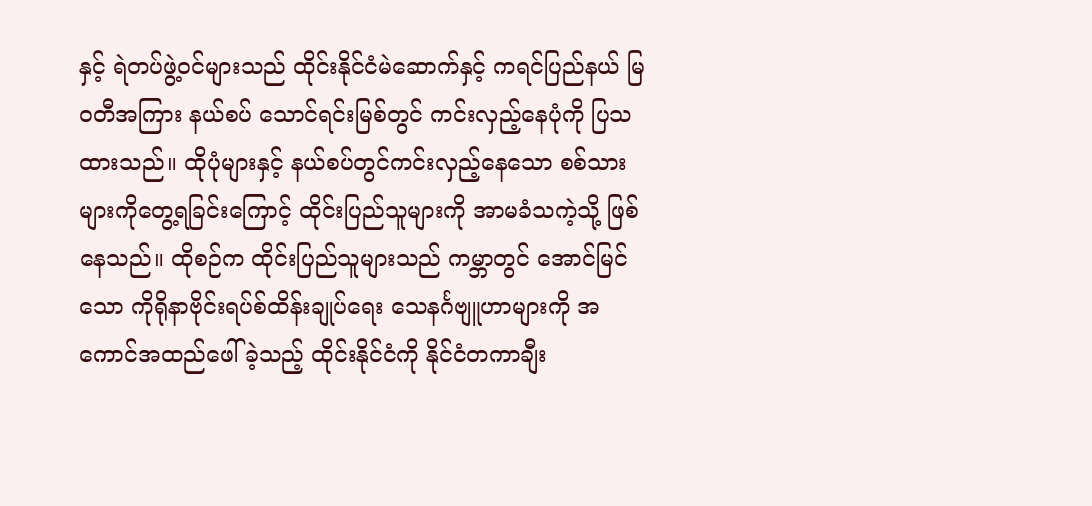နှင့် ရဲတပ်ဖွဲ့ဝင်များသည် ထိုင်းနိုင်ငံမဲဆောက်နှင့် ကရင်ပြည်နယ် မြဝတီအကြား နယ်စပ် သောင်ရင်းမြစ်တွင် ကင်းလှည့်နေပုံကို ပြသထားသည်။ ထိုပုံများနှင့် နယ်စပ်တွင်ကင်းလှည့်နေသော စစ်သားများကိုတွေ့ရခြင်းကြောင့် ထိုင်းပြည်သူများကို အာမခံသကဲ့သို့ ဖြစ်နေသည်။ ထိုစဉ်က ထိုင်းပြည်သူများသည် ကမ္ဘာတွင် အောင်မြင်သော ကိုရိုနာဗိုင်းရပ်စ်ထိန်းချုပ်ရေး သေနင်္ဂဗျူဟာများကို အကောင်အထည်ဖေါ်ခဲ့သည့် ထိုင်းနိုင်ငံကို နိုင်ငံတကာချီး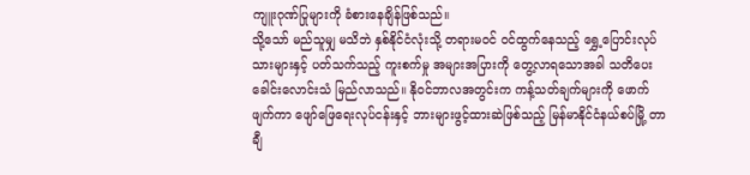ကျူးဂုဏ်ပြုများကို ခံစားနေချိန်ဖြစ်သည်။
သို့သော် မည်သူမျှ မသိဘဲ နှစ်နိုင်ငံလုံးသို့ တရားမဝင် ဝင်ထွက်နေသည့် ရွှေ့ပြောင်းလုပ်သားများနှင့် ပတ်သက်သည့် ကူးစက်မှု အများအပြားကို တွေ့လာရသောအခါ သတိပေးခေါင်းလောင်းသံ မြည်လာသည်။ နိုဝင်ဘာလအတွင်းက ကန့်သတ်ချက်များကို ဖောက်ဖျက်ကာ ဖျော်ဖြေရေးလုပ်ငန်းနှင့် ဘားများဖွင့်ထားဆဲဖြစ်သည့် မြန်မာနိုင်ငံနယ်စပ်မြို့ တာချီ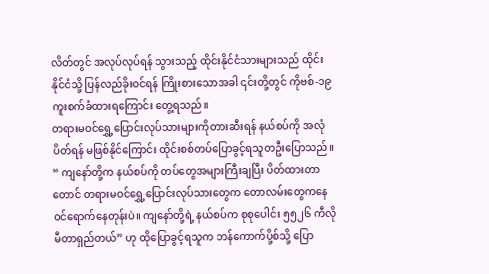လိတ်တွင် အလုပ်လုပ်ရန် သွားသည့် ထိုင်းနိုင်ငံသားများသည် ထိုင်းနိုင်ငံသို့ ပြန်လည်ခိုးဝင်ရန် ကြိုးစားသောအခါ ၎င်းတို့တွင် ကိုဗစ်-၁၉ ကူးစက်ခံထားရကြောင်း တွေ့ရသည်။
တရားမဝင်ရွှေ့ပြောင်းလုပ်သားများကိုတားဆီးရန် နယ်စပ်ကို အလုံပိတ်ရန် မဖြစ်နိုင်ကြောင်း ထိုင်းစစ်တပ်ပြောခွင့်ရသူတဦးပြောသည်။
“ ကျနော်တို့က နယ်စပ်ကို တပ်တွေအများကြီးချပြီး ပိတ်ထားတာတောင် တရားမဝင်ရွှေ့ပြောင်းလုပ်သားတွေက တောလမ်းတွေကနေ ဝင်ရောက်နေတုန်းပဲ။ ကျနော်တို့ရဲ့ နယ်စပ်က စုစုပေါင်း ၅၅၂၆ ကီလိုမီတာရှည်တယ်” ဟု ထိုပြောခွင့်ရသူက ဘန်ကောက်ပို့စ်သို့ ပြော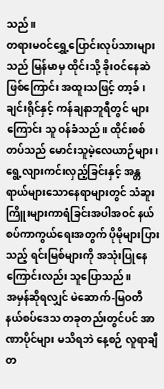သည်။
တရားမဝင်ရွှေ့ပြောင်းလုပ်သားများသည် မြန်မာမှ ထိုင်းသို့ ခိုးဝင်နေဆဲဖြစ်ကြောင်း အထူးသဖြင့် တာ့ခ်၊ ချင်းရိုင်နှင့် ကန်ချနာဘူရီတွင် များကြောင်း သူ ဝန်ခံသည်။ ထိုင်းစစ်တပ်သည် မောင်းသူမဲ့လေယာဉ်များ၊ ရွေ့လျားကင်းလှည့်ခြင်းနှင့် အန္တရာယ်များသောနေရာများတွင် သံဆူးကြိူးများကာရံခြင်းအပါအဝင် နယ်စပ်ကာကွယ်ရေးအတွက် ပိုမိုများပြားသည့် ရင်းမြစ်များကို အသုံးပြုနေကြောင်းလည်း သူပြောသည်။
အမှန်ဆိုရလျှင် မဲဆောက်-မြဝတီ နယ်စပ်ဒေသ တခုတည်းတွင်ပင် အာဏာပိုင်များ မသိရဘဲ နေ့စဉ် လူရာချီ တ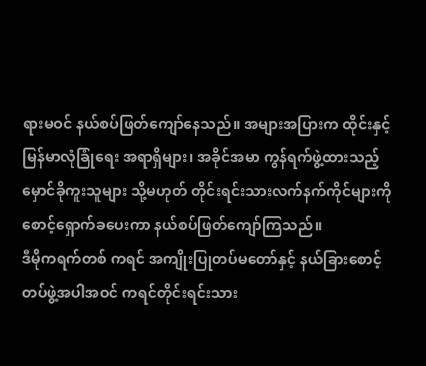ရားမဝင် နယ်စပ်ဖြတ်ကျော်နေသည်။ အများအပြားက ထိုင်းနှင့် မြန်မာလုံခြုံရေး အရာရှိများ၊ အခိုင်အမာ ကွန်ရက်ဖွဲ့ထားသည့် မှောင်ခိုကူးသူများ သို့မဟုတ် တိုင်းရင်းသားလက်နက်ကိုင်များကို စောင့်ရှောက်ခပေးကာ နယ်စပ်ဖြတ်ကျော်ကြသည်။
ဒီမိုကရက်တစ် ကရင် အကျိုးပြုတပ်မတော်နှင့် နယ်ခြားစောင့်တပ်ဖွဲ့အပါအဝင် ကရင်တိုင်းရင်းသား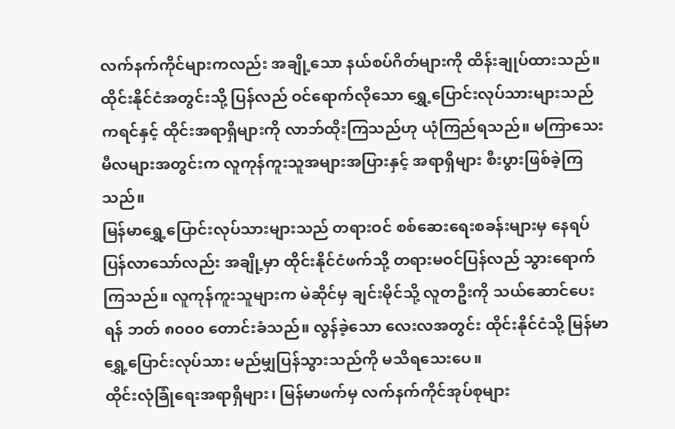လက်နက်ကိုင်များကလည်း အချို့သော နယ်စပ်ဂိတ်များကို ထိန်းချုပ်ထားသည်။ ထိုင်းနိုင်ငံအတွင်းသို့ ပြန်လည် ဝင်ရောက်လိုသော ရွှေ့ပြောင်းလုပ်သားများသည် ကရင်နှင့် ထိုင်းအရာရှိများကို လာဘ်ထိုးကြသည်ဟု ယုံကြည်ရသည်။ မကြာသေးမီလများအတွင်းက လူကုန်ကူးသူအများအပြားနှင့် အရာရှိများ စီးပွားဖြစ်ခဲ့ကြသည်။
မြန်မာရွှေ့ပြောင်းလုပ်သားများသည် တရားဝင် စစ်ဆေးရေးစခန်းများမှ နေရပ်ပြန်လာသော်လည်း အချို့မှာ ထိုင်းနိုင်ငံဖက်သို့ တရားမဝင်ပြန်လည် သွားရောက်ကြသည်။ လူကုန်ကူးသူများက မဲဆိုင်မှ ချင်းမိုင်သို့ လူတဦးကို သယ်ဆောင်ပေးရန် ဘတ် ၈၀၀၀ တောင်းခံသည်။ လွန်ခဲ့သော လေးလအတွင်း ထိုင်းနိုင်ငံသို့ မြန်မာရွှေ့ပြောင်းလုပ်သား မည်မျှပြန်သွားသည်ကို မသိရသေးပေ။
ထိုင်းလုံခြုံရေးအရာရှိများ၊ မြန်မာဖက်မှ လက်နက်ကိုင်အုပ်စုများ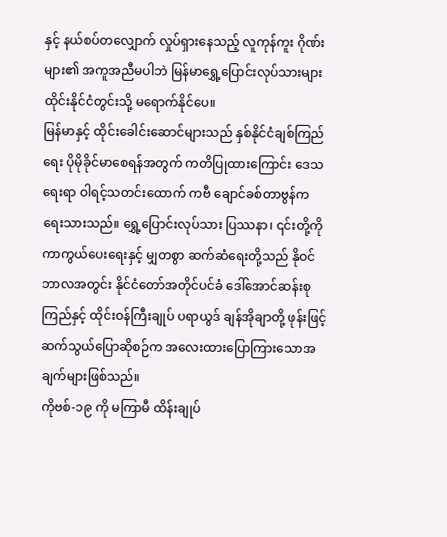နှင့် နယ်စပ်တလျှောက် လှုပ်ရှားနေသည့် လူကုန်ကူး ဂိုဏ်းများ၏ အကူအညီမပါဘဲ မြန်မာရွှေ့ပြောင်းလုပ်သားများ ထိုင်းနိုင်ငံတွင်းသို့ မရောက်နိုင်ပေ။
မြန်မာနှင့် ထိုင်းခေါင်းဆောင်များသည် နှစ်နိုင်ငံချစ်ကြည်ရေး ပိုမိုခိုင်မာစေရန်အတွက် ကတိပြုထားကြောင်း ဒေသရေးရာ ဝါရင့်သတင်းထောက် ကဗီ ချောင်ခစ်တာဗွန်က ရေးသားသည်။ ရွှေ့ပြောင်းလုပ်သား ပြဿနာ၊ ၎င်းတို့ကို ကာကွယ်ပေးရေးနှင့် မျှတစွာ ဆက်ဆံရေးတို့သည် နိုဝင်ဘာလအတွင်း နိုင်ငံတော်အတိုင်ပင်ခံ ဒေါ်အောင်ဆန်းစုကြည်နှင့် ထိုင်းဝန်ကြီးချုပ် ပရာယွဒ် ချန်အိုချာတို့ ဖုန်းဖြင့် ဆက်သွယ်ပြောဆိုစဉ်က အလေးထားပြောကြားသောအချက်များဖြစ်သည်။
ကိုဗစ်-၁၉ ကို မကြာမီ ထိန်းချုပ်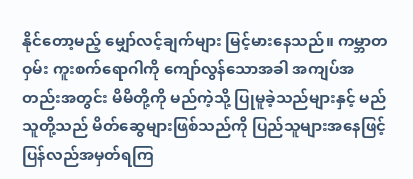နိုင်တော့မည့် မျှော်လင့်ချက်များ မြင့်မားနေသည်။ ကမ္ဘာတဝှမ်း ကူးစက်ရောဂါကို ကျော်လွန်သောအခါ အကျပ်အတည်းအတွင်း မိမိတို့ကို မည်ကဲ့သို့ ပြုမူခဲ့သည်များနှင့် မည်သူတို့သည် မိတ်ဆွေများဖြစ်သည်ကို ပြည်သူများအနေဖြင့် ပြန်လည်အမှတ်ရကြ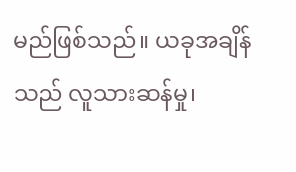မည်ဖြစ်သည်။ ယခုအချိန်သည် လူသားဆန်မှု၊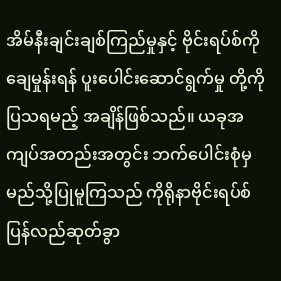အိမ်နီးချင်းချစ်ကြည်မှုနှင့် ဗိုင်းရပ်စ်ကို ချေမှုန်းရန် ပူးပေါင်းဆောင်ရွက်မှု တို့ကို ပြသရမည့် အချိန်ဖြစ်သည်။ ယခုအကျပ်အတည်းအတွင်း ဘက်ပေါင်းစုံမှ မည်သို့ပြုမူကြသည် ကိုရိုနာဗိုင်းရပ်စ် ပြန်လည်ဆုတ်ခွာ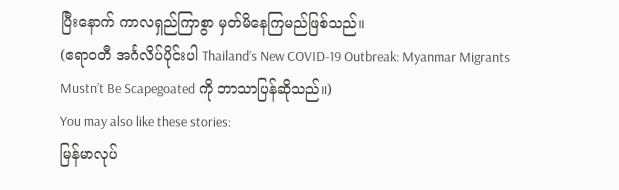ပြီးနောက် ကာလရှည်ကြာစွာ မှတ်မိနေကြမည်ဖြစ်သည်။
(ဧရာဝတီ အင်္ဂလိပ်ပိုင်းပါ Thailand’s New COVID-19 Outbreak: Myanmar Migrants Mustn’t Be Scapegoated ကို ဘာသာပြန်ဆိုသည်။)
You may also like these stories:
မြန်မာလုပ်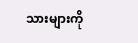သားများကို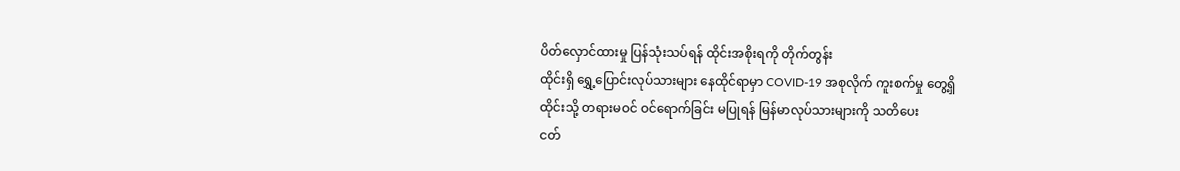ပိတ်လှောင်ထားမှု ပြန်သုံးသပ်ရန် ထိုင်းအစိုးရကို တိုက်တွန်း
ထိုင်းရှိ ရွှေ့ပြောင်းလုပ်သားများ နေထိုင်ရာမှာ COVID-19 အစုလိုက် ကူးစက်မှု တွေ့ရှိ
ထိုင်းသို့ တရားမဝင် ဝင်ရောက်ခြင်း မပြုရန် မြန်မာလုပ်သားများကို သတိပေး
ငတ်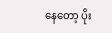နေတော့ ပိုး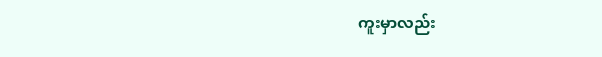ကူးမှာလည်း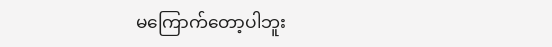မကြောက်တော့ပါဘူး